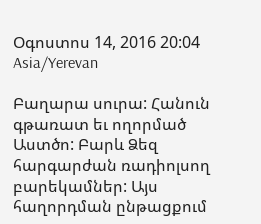Օգոստոս 14, 2016 20:04 Asia/Yerevan

Բաղարա սուրա: Հանուն գթառատ եւ ողորմած Աստծո: Բարև Ձեզ հարգարժան ռադիոլսող բարեկամներ: Այս հաղորդման ընթացքում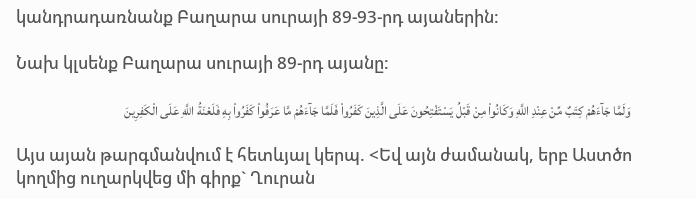կանդրադառնանք Բաղարա սուրայի 89-93-րդ այաներին:

Նախ կլսենք Բաղարա սուրայի 89-րդ այանը:

وَلَمَّا جَآءَهُمْ كِتَبٌ مِّنْ عِنْدِ اللَّهِ وَكَانُواْ مِنْ قَبْلُ يَسْتَفْتِحُونَ عَلَى الَّذِينَ كَفَرُواْ فَلَمَّا جَآءَهُمْ مَّا عَرَفُواْ كَفَرُواْ بِهِ فَلَعْنَةُ اللَّهِ عَلَى الْكَفِرِينَ

Այս այան թարգմանվում է հետևյալ կերպ. <Եվ այն ժամանակ, երբ Աստծո կողմից ուղարկվեց մի գիրք` Ղուրան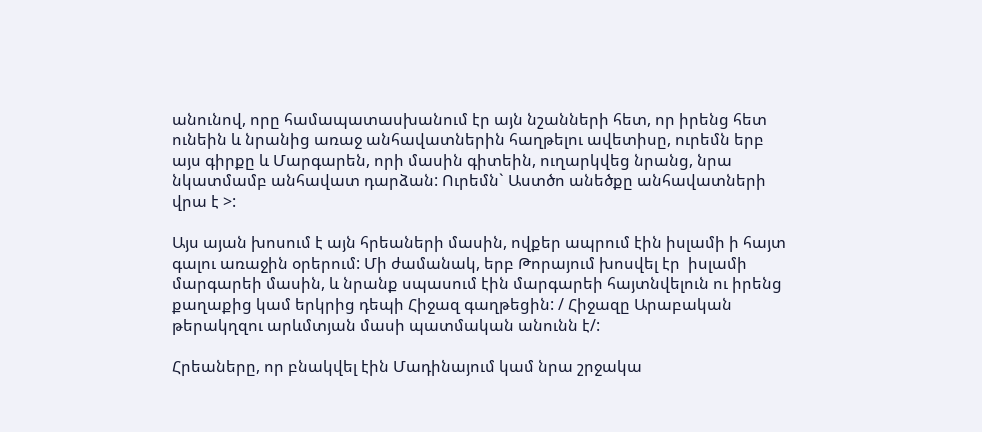անունով, որը համապատասխանում էր այն նշանների հետ, որ իրենց հետ ունեին և նրանից առաջ անհավատներին հաղթելու ավետիսը, ուրեմն երբ այս գիրքը և Մարգարեն, որի մասին գիտեին, ուղարկվեց նրանց, նրա նկատմամբ անհավատ դարձան: Ուրեմն` Աստծո անեծքը անհավատների վրա է >:

Այս այան խոսում է այն հրեաների մասին, ովքեր ապրում էին իսլամի ի հայտ գալու առաջին օրերում: Մի ժամանակ, երբ Թորայում խոսվել էր  իսլամի մարգարեի մասին, և նրանք սպասում էին մարգարեի հայտնվելուն ու իրենց քաղաքից կամ երկրից դեպի Հիջազ գաղթեցին: / Հիջազը Արաբական թերակղզու արևմտյան մասի պատմական անունն է/:

Հրեաները, որ բնակվել էին Մադինայում կամ նրա շրջակա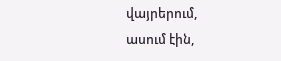վայրերում, ասում էին,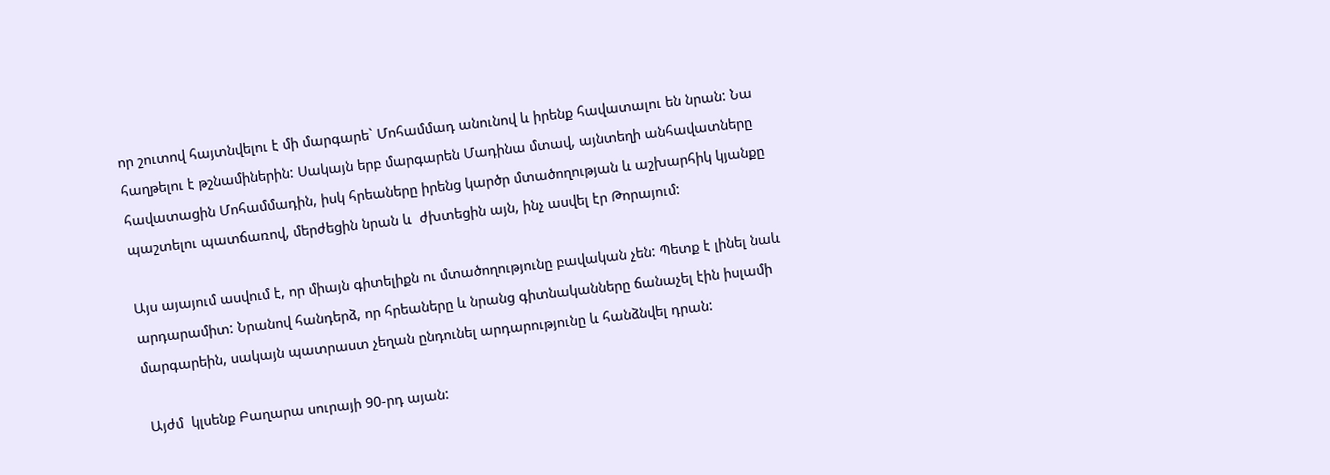որ շուտով հայտնվելու է մի մարգարե` Մոհամմադ անունով և իրենք հավատալու են նրան: Նա հաղթելու է թշնամիներին: Սակայն երբ մարգարեն Մադինա մտավ, այնտեղի անհավատները հավատացին Մոհամմադին, իսկ հրեաները իրենց կարծր մտածողության և աշխարհիկ կյանքը պաշտելու պատճառով, մերժեցին նրան և  ժխտեցին այն, ինչ ասվել էր Թորայում:

Այս այայում ասվում է, որ միայն գիտելիքն ու մտածողությունը բավական չեն: Պետք է լինել նաև արդարամիտ: Նրանով հանդերձ, որ հրեաները և նրանց գիտնականները ճանաչել էին իսլամի մարգարեին, սակայն պատրաստ չեղան ընդունել արդարությունը և հանձնվել դրան:

 Այժմ  կլսենք Բաղարա սուրայի 90-րդ այան: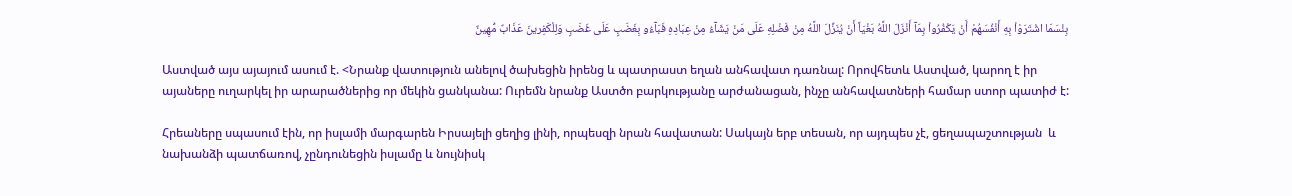بِئْسَمَا اشْتَرَوْاْ بِهِ أَنْفُسَهُمْ أَنْ يَكْفُرُواْ بِمَآ أَنْزَلَ اللَّهُ بَغْيَاً أَنْ يُنَزِّلَ اللَّهُ مِنْ فَضْلِهِ عَلَى مَنْ يَشَآءُ مِنْ عِبَادِهِ فَبَآءُو بِغَضَبٍ عَلَى غَضَبٍ وَلِلْكَفِرينَ عَذَابٌ مُّهِينٌ

Աստված այս այայում ասում է. <Նրանք վատություն անելով ծախեցին իրենց և պատրաստ եղան անհավատ դառնալ: Որովհետև Աստված, կարող է իր այաները ուղարկել իր արարածներից որ մեկին ցանկանա: Ուրեմն նրանք Աստծո բարկությանը արժանացան, ինչը անհավատների համար ստոր պատիժ է:

Հրեաները սպասում էին, որ իսլամի մարգարեն Իրսայելի ցեղից լինի, որպեսզի նրան հավատան: Սակայն երբ տեսան, որ այդպես չէ, ցեղապաշտության  և նախանձի պատճառով, չընդունեցին իսլամը և նույնիսկ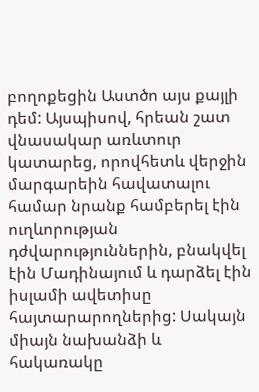բողոքեցին Աստծո այս քայլի դեմ: Այսպիսով, հրեան շատ վնասակար առևտուր կատարեց, որովհետև վերջին մարգարեին հավատալու համար նրանք համբերել էին ուղևորության դժվարություններին, բնակվել էին Մադինայում և դարձել էին իսլամի ավետիսը հայտարարողներից: Սակայն  միայն նախանձի և հակառակը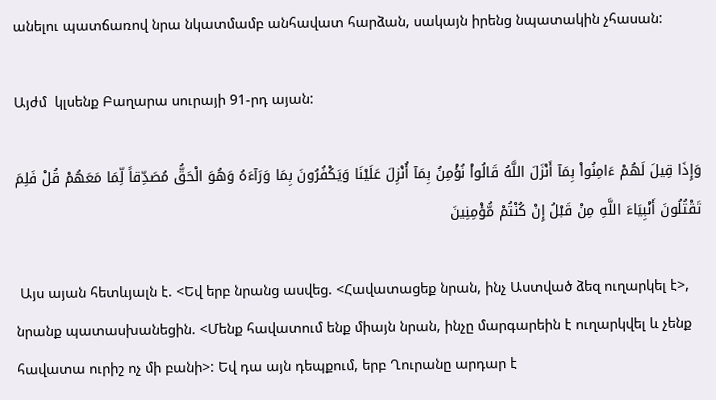անելու պատճառով նրա նկատմամբ անհավատ հարձան, սակայն իրենց նպատակին չհասան:

Այժմ  կլսենք Բաղարա սուրայի 91-րդ այան:

وَإِذَا قِيلَ لَهُمْ ءَامِنُواْ بِمَآ أَنْزَلَ اللَّهُ قَالُواْ نُؤْمِنُ بِمَآ أُنْزِلَ عَلَيْنَا وَيَكْفُرُونَ بِمَا وَرَآءَهُ وَهُوَ الْحَقُّ مُصَدِّقاً لِّمَا مَعَهُمْ قُلْ فَلِمَ تَقْتُلُونَ أَنْبِيَاءَ اللَّهِ مِنْ قَبْلُ إِنْ كُنْتُمْ مُّؤْمِنِينَ

 Այս այան հետևյալն է. <Եվ երբ նրանց ասվեց. <Հավատացեք նրան, ինչ Աստված ձեզ ուղարկել է>, նրանք պատասխանեցին. <Մենք հավատում ենք միայն նրան, ինչը մարգարեին է ուղարկվել և չենք հավատա ուրիշ ոչ մի բանի>: Եվ դա այն դեպքում, երբ Ղուրանը արդար է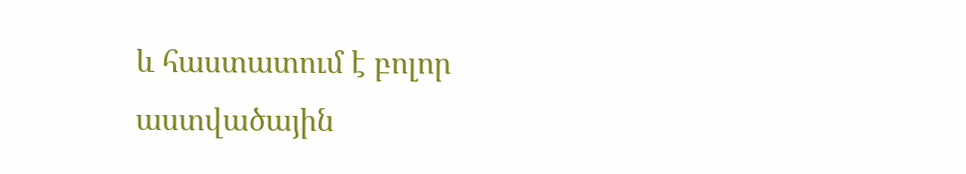և հաստատում է բոլոր աստվածային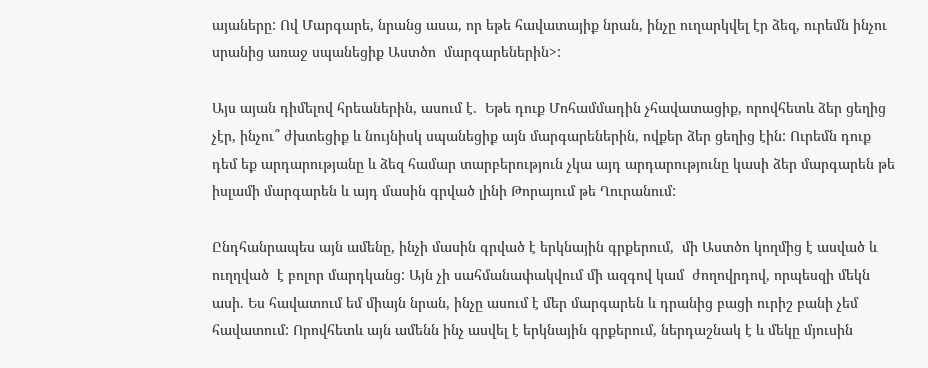այաները: Ով Մարգարե, նրանց ասա, որ եթե հավատայիք նրան, ինչը ուղարկվել էր ձեզ, ուրեմն ինչու սրանից առաջ սպանեցիք Աստծո  մարգարեներին>:

Այս այան դիմելով հրեաներին, ասում է.  Եթե դուք Մոհամմադին չհավատացիք, որովհետև ձեր ցեղից չէր, ինչու՞ ժխտեցիք և նույնիսկ սպանեցիք այն մարգարեներին, ովքեր ձեր ցեղից էին: Ուրեմն դուք դեմ եք արդարությանը և ձեզ համար տարբերություն չկա այդ արդարությունը կասի ձեր մարգարեն թե իսլամի մարգարեն և այդ մասին գրված լինի Թորայում թե Ղուրանում:

Ընդհանրապես այն ամենը, ինչի մասին գրված է երկնային գրքերում,  մի Աստծո կողմից է ասված և ուղղված  է բոլոր մարդկանց: Այն չի սահմանափակվում մի ազգով կամ  ժողովրդով, որպեսզի մեկն ասի. Ես հավատում եմ միայն նրան, ինչը ասում է մեր մարգարեն և դրանից բացի ուրիշ բանի չեմ հավատում: Որովհետև այն ամենն ինչ ասվել է երկնային գրքերում, ներդաշնակ է և մեկը մյուսին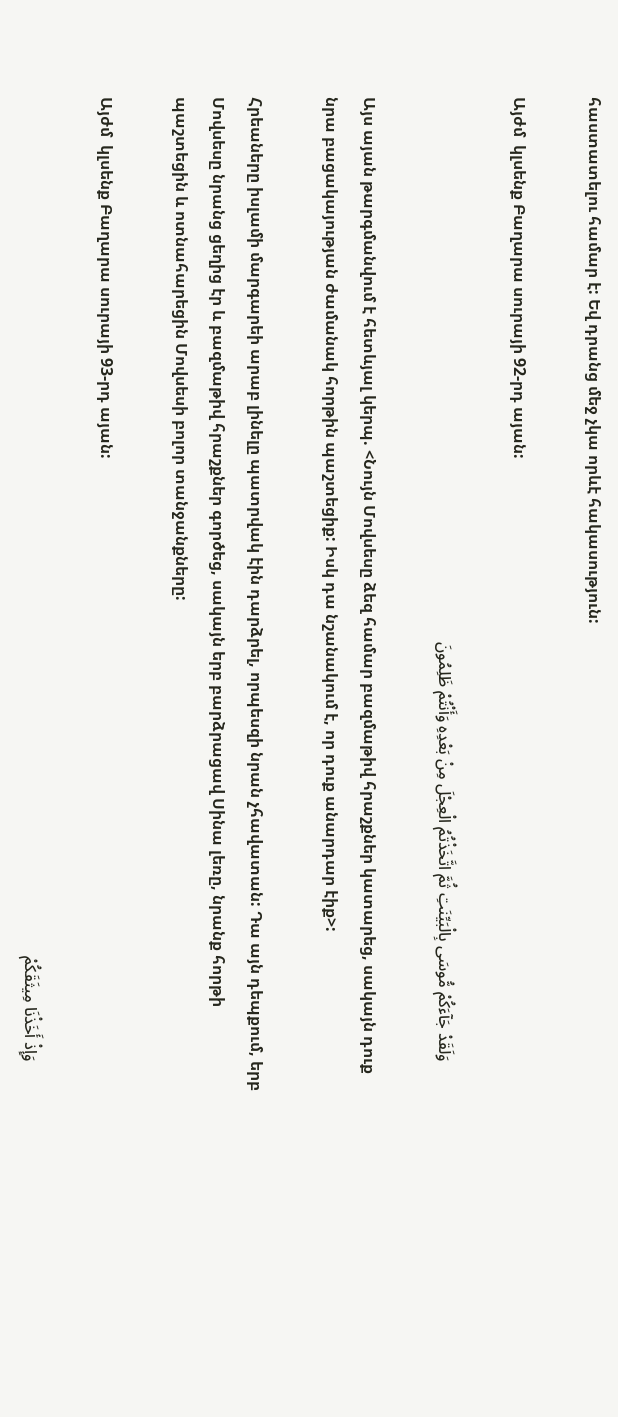հաստատելու համար է: Եվ դրանց մեջ չկա որևէ հակասություն:

Այժմ  կլսենք Բաղարա սուրայի 92-րդ այան:

       وَلَقَدْ جَآءَكُمْ مُّوسَى بِالْبَيِّنَتِ ثُمَّ اتَّخَذْتُمُ الْعِجْلَ مِنْ بَعْدِهِ وَأَنْتُمْ ظَلِمُونَ

Այս այան թարգմանվում է հետևյալ կերպ. <Նույն Մովսեսը ձեզ համար բազմաթիվ հրաշքներ կատարեց, սակայն դուք նրա բացակայության ժամանակ հորթին պաշտեցիք: Իսկ դա նշանակում է, որ դուք անարդար էիք>:

Հրեաները իսլամի մարգարեի արաբ լինելը պատրվակ էին դարձրել, որպեսզի նրան չհավատան: Դա այն դեպքում, երբ Մովսեսը նրանց ցեղից էր և բազմաթիվ հրաշքներ գործեց, սակայն երբ բարձրացավ Սինա լեռը, նրանք հորթի պաշտեցին և ոտնահարեցին Մովսեսի բոլոր տանջանքները:

Այժմ  կլսենք Բաղարա սուրայի 93-րդ այան:

       وَإِذْ أَخَذْنَا مِيثَقَكُمْ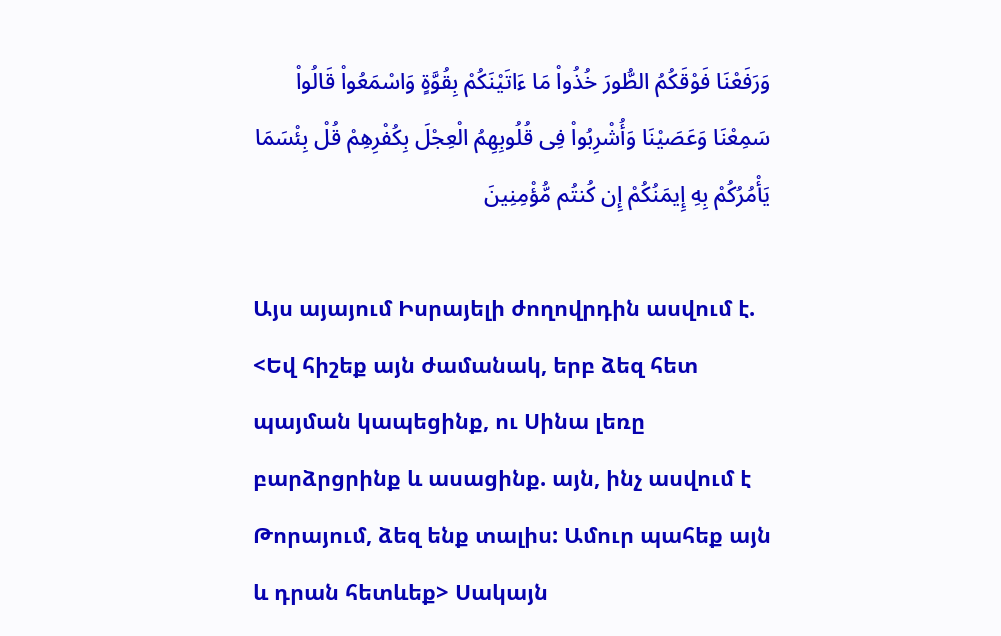وَرَفَعْنَا فَوْقَكُمُ الطُّورَ خُذُواْ مَا ءَاتَيْنَكُمْ بِقُوَّةٍ وَاسْمَعُواْ قَالُواْ سَمِعْنَا وَعَصَيْنَا وَأُشْرِبُواْ فِى قُلُوبِهِمُ الْعِجْلَ بِكُفْرِهِمْ قُلْ بِئْسَمَا يَأْمُرُكُمْ بِهِ إِيمَنُكُمْ إِن كُنتُم مُّؤْمِنِينَ

Այս այայում Իսրայելի ժողովրդին ասվում է. <Եվ հիշեք այն ժամանակ, երբ ձեզ հետ պայման կապեցինք, ու Սինա լեռը բարձրցրինք և ասացինք. այն, ինչ ասվում է Թորայում, ձեզ ենք տալիս: Ամուր պահեք այն և դրան հետևեք> Սակայն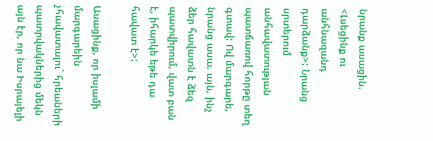նրանք ասացին.  <Լսեցինք ու անհնազանդ դարձանք>: Նրանց սրտերում անհավատության պատճառով հորթը տեղ գտավ: Ով մարգարե, նրանց ասա. այն, ինչ ձեր հավատն է ձեզ պատվիրում, վատ բան է, իհարկե եթե դա հավատ է>:

Ասացինք, որ իսլամի մարգարեին չհավատալու` հրեաների պատրվակներից մեկն այն էր, որ նա Իսրայելի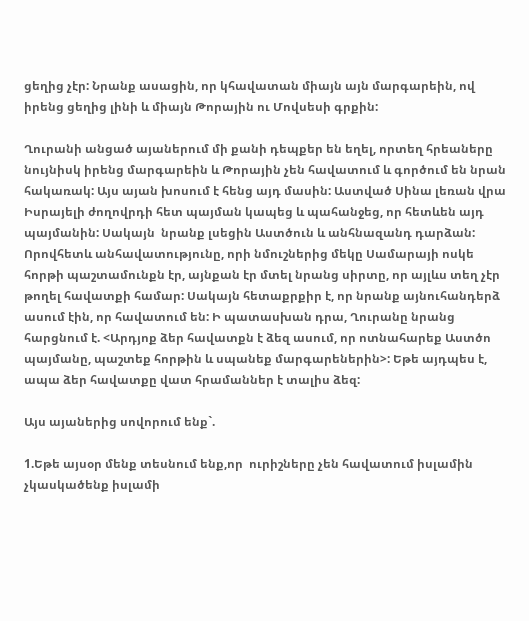ցեղից չէր: Նրանք ասացին, որ կհավատան միայն այն մարգարեին, ով իրենց ցեղից լինի և միայն Թորային ու Մովսեսի գրքին:

Ղուրանի անցած այաներում մի քանի դեպքեր են եղել, որտեղ հրեաները նույնիսկ իրենց մարգարեին և Թորային չեն հավատում և գործում են նրան հակառակ: Այս այան խոսում է հենց այդ մասին: Աստված Սինա լեռան վրա Իսրայելի ժողովրդի հետ պայման կապեց և պահանջեց, որ հետևեն այդ պայմանին: Սակայն  նրանք լսեցին Աստծուն և անհնազանդ դարձան: Որովհետև անհավատությունը, որի նմուշներից մեկը Սամարայի ոսկե հորթի պաշտամունքն էր, այնքան էր մտել նրանց սիրտը, որ այլևս տեղ չէր թողել հավատքի համար: Սակայն հետաքրքիր է, որ նրանք այնուհանդերձ ասում էին, որ հավատում են: Ի պատասխան դրա, Ղուրանը նրանց հարցնում է. <Արդյոք ձեր հավատքն է ձեզ ասում, որ ոտնահարեք Աստծո պայմանը, պաշտեք հորթին և սպանեք մարգարեներին>: Եթե այդպես է, ապա ձեր հավատքը վատ հրամաններ է տալիս ձեզ:

Այս այաներից սովորում ենք`.

1.Եթե այսօր մենք տեսնում ենք,որ  ուրիշները չեն հավատում իսլամին չկասկածենք իսլամի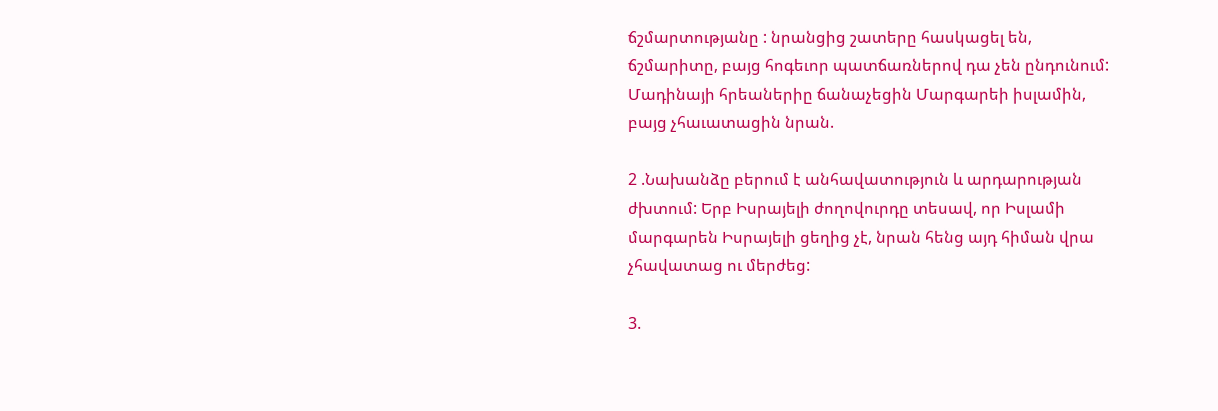ճշմարտությանը : նրանցից շատերը հասկացել են, ճշմարիտը, բայց հոգեւոր պատճառներով դա չեն ընդունում: Մադինայի հրեաներիը ճանաչեցին Մարգարեի իսլամին, բայց չհաւատացին նրան.

2 .Նախանձը բերում է անհավատություն և արդարության ժխտում: Երբ Իսրայելի ժողովուրդը տեսավ, որ Իսլամի մարգարեն Իսրայելի ցեղից չէ, նրան հենց այդ հիման վրա չհավատաց ու մերժեց:

3.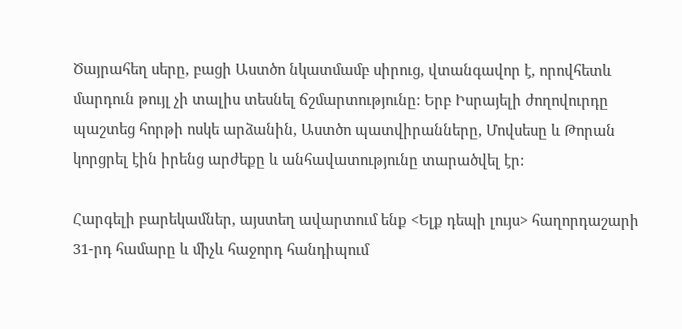Ծայրահեղ սերը, բացի Աստծո նկատմամբ սիրուց, վտանգավոր է, որովհետև մարդուն թույլ չի տալիս տեսնել ճշմարտությունը: Երբ Իսրայելի ժողովուրդը պաշտեց հորթի ոսկե արձանին, Աստծո պատվիրանները, Մովսեսը և Թորան կորցրել էին իրենց արժեքը և անհավատությունը տարածվել էր:

Հարգելի բարեկամներ, այստեղ ավարտում ենք <Ելք դեպի լույս> հաղորդաշարի 31-րդ համարը և միչև հաջորդ հանդիպում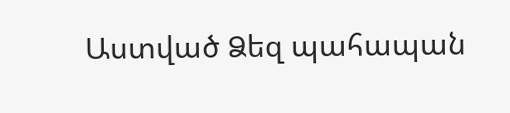Աստված Ձեզ պահապան